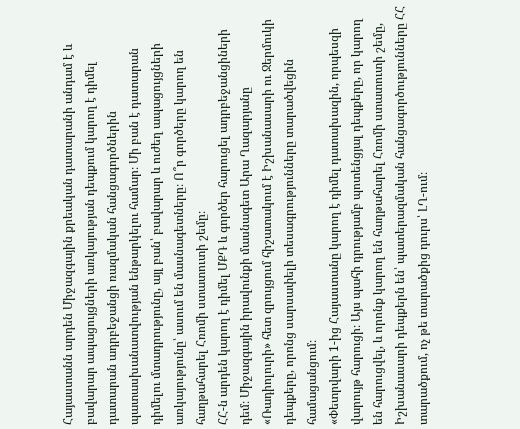Հայաստանն արդեն Միջազգային քրեական դատարանի անդամ է և բավարար ապացույցների առկայության դեպքում կարող է դիմել դատարան ադրբեջանցի ռազմական հանցագործներին պատասխանատվության ենթարկելու համար։ Մի բան է դատարան դիմելու մտադրությունը, այլ բան՝ բավարար և ուժեղ ապացույցների առկայությունը՝ ասում են մասնագետները։ Ո՞ր գործերը կարող են հաղթահարել Հռոմի ստատուտի շեմը։
ՀՀ-ն արդեն կարող է դիմել ՄՔԴ և գործեր հարուցել ադրբեջանցիների դեմ։ Միջազգային իրավունքի մասնագետ Արա Ղազարյանը «Ռադիոլուրի» հետ զրույցում հիշատակում է Իշխանասարի ու Ջերմուկի դեպքերը, որոնց սարսափելի տեսագրությունները տարածվեցին համացանցում։
«Փետրվարի 1-ից Հայաստանը կարող է դիմել դատախազին, որպեսզի վարույթ հարուցի։ Այս պահի դրությամբ պոտենցյալ դեպքերը, որ կարող են հարուցվել, և որոնք կարող են հաղթահարել Հռոմի ստատուտի շեմը, Իշխանասարի դեպքերն են՝ պատերազմական հանցագործությունները ՀՀ տարածքում, ոչ թե տարածքից դուրս՝ ԼՂ-ում։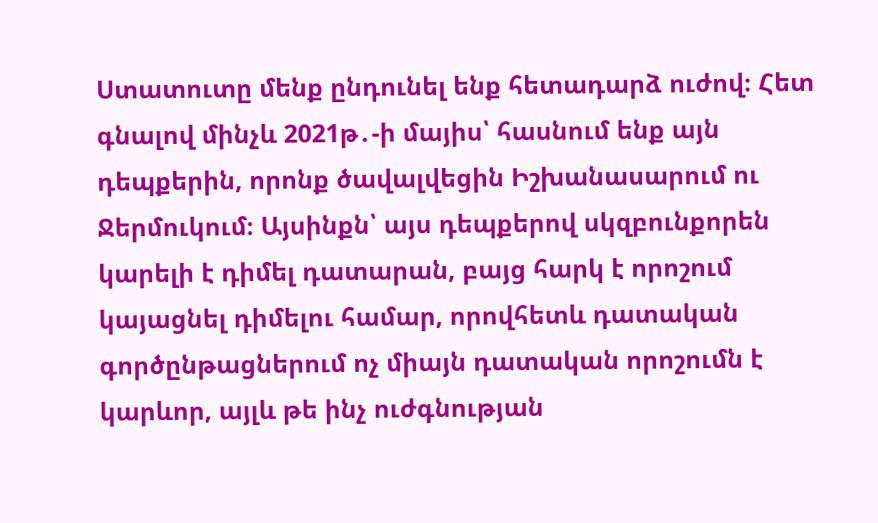Ստատուտը մենք ընդունել ենք հետադարձ ուժով։ Հետ գնալով մինչև 2021թ․-ի մայիս՝ հասնում ենք այն դեպքերին, որոնք ծավալվեցին Իշխանասարում ու Ջերմուկում։ Այսինքն՝ այս դեպքերով սկզբունքորեն կարելի է դիմել դատարան, բայց հարկ է որոշում կայացնել դիմելու համար, որովհետև դատական գործընթացներում ոչ միայն դատական որոշումն է կարևոր, այլև թե ինչ ուժգնության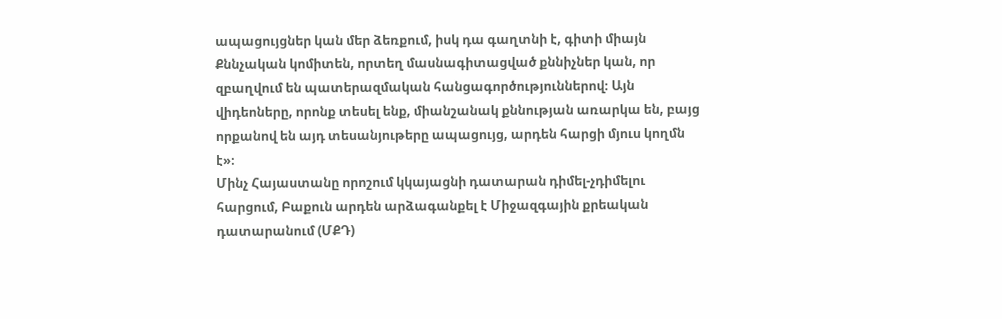ապացույցներ կան մեր ձեռքում, իսկ դա գաղտնի է, գիտի միայն Քննչական կոմիտեն, որտեղ մասնագիտացված քննիչներ կան, որ զբաղվում են պատերազմական հանցագործություններով։ Այն վիդեոները, որոնք տեսել ենք, միանշանակ քննության առարկա են, բայց որքանով են այդ տեսանյութերը ապացույց, արդեն հարցի մյուս կողմն է»։
Մինչ Հայաստանը որոշում կկայացնի դատարան դիմել-չդիմելու հարցում, Բաքուն արդեն արձագանքել է Միջազգային քրեական դատարանում (ՄՔԴ)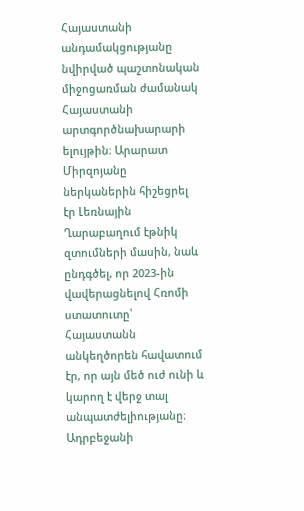Հայաստանի անդամակցությանը նվիրված պաշտոնական միջոցառման ժամանակ Հայաստանի արտգործնախարարի ելույթին։ Արարատ Միրզոյանը ներկաներին հիշեցրել էր Լեռնային Ղարաբաղում էթնիկ զտումների մասին, նաև ընդգծել, որ 2023-ին վավերացնելով Հռոմի ստատուտը՝ Հայաստանն անկեղծորեն հավատում էր, որ այն մեծ ուժ ունի և կարող է վերջ տալ անպատժելիությանը։
Ադրբեջանի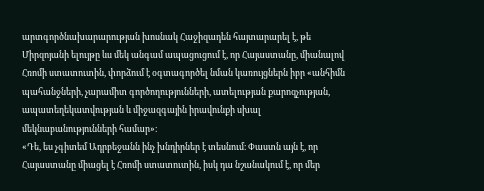արտգործնախարարության խոսնակ Հաջիզադեն հայտարարել է, թե Միրզոյանի ելույթը ևս մեկ անգամ ապացուցում է, որ Հայաստանը, միանալով Հռոմի ստատուտին, փորձում է օգտագործել նման կառույցներն իբր «անհիմն պահանջների, չարամիտ գործողությունների, ատելության քարոզչության, ապատեղեկատվության և միջազգային իրավունքի սխալ մեկնաբանությունների համար»։
«Դե, ես չգիտեմ Ադրբեջանն ինչ խնդիրներ է տեսնում։ Փաստն այն է, որ Հայաստանը միացել է Հռոմի ստատուտին, իսկ դա նշանակում է, որ մեր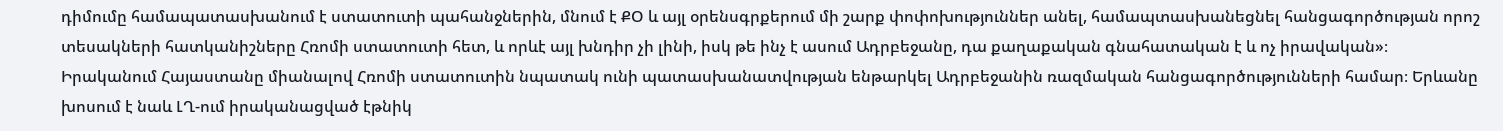դիմումը համապատասխանում է ստատուտի պահանջներին, մնում է ՔՕ և այլ օրենսգրքերում մի շարք փոփոխություններ անել, համապտասխանեցնել հանցագործության որոշ տեսակների հատկանիշները Հռոմի ստատուտի հետ, և որևէ այլ խնդիր չի լինի, իսկ թե ինչ է ասում Ադրբեջանը, դա քաղաքական գնահատական է և ոչ իրավական»։
Իրականում Հայաստանը միանալով Հռոմի ստատուտին նպատակ ունի պատասխանատվության ենթարկել Ադրբեջանին ռազմական հանցագործությունների համար։ Երևանը խոսում է նաև ԼՂ-ում իրականացված էթնիկ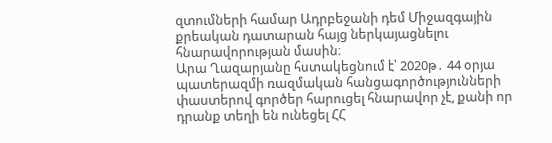զտումների համար Ադրբեջանի դեմ Միջազգային քրեական դատարան հայց ներկայացնելու հնարավորության մասին։
Արա Ղազարյանը հստակեցնում է՝ 2020թ․ 44 օրյա պատերազմի ռազմական հանցագործությունների փաստերով գործեր հարուցել հնարավոր չէ, քանի որ դրանք տեղի են ունեցել ՀՀ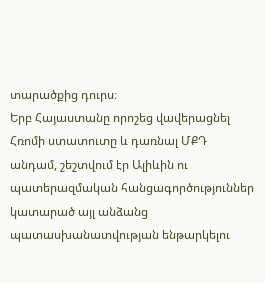տարածքից դուրս։
Երբ Հայաստանը որոշեց վավերացնել Հռոմի ստատուտը և դառնալ ՄՔԴ անդամ, շեշտվում էր Ալիևին ու պատերազմական հանցագործություններ կատարած այլ անձանց պատասխանատվության ենթարկելու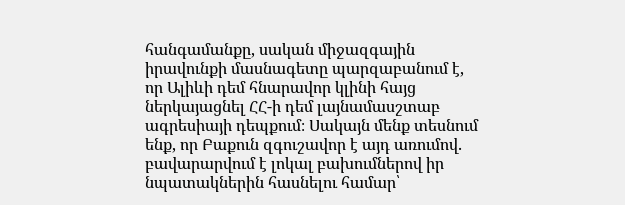հանգամանքը, սական միջազգային իրավունքի մասնագետը պարզաբանում է, որ Ալիևի դեմ հնարավոր կլինի հայց ներկայացնել ՀՀ-ի դեմ լայնամասշտաբ ագրեսիայի դեպքում։ Սակայն մենք տեսնում ենք, որ Բաքուն զգուշավոր է այդ առումով․ բավարարվում է լոկալ բախումներով իր նպատակներին հասնելու համար՝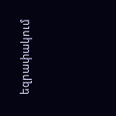եզրափակում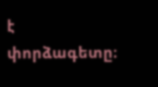է փորձագետը։